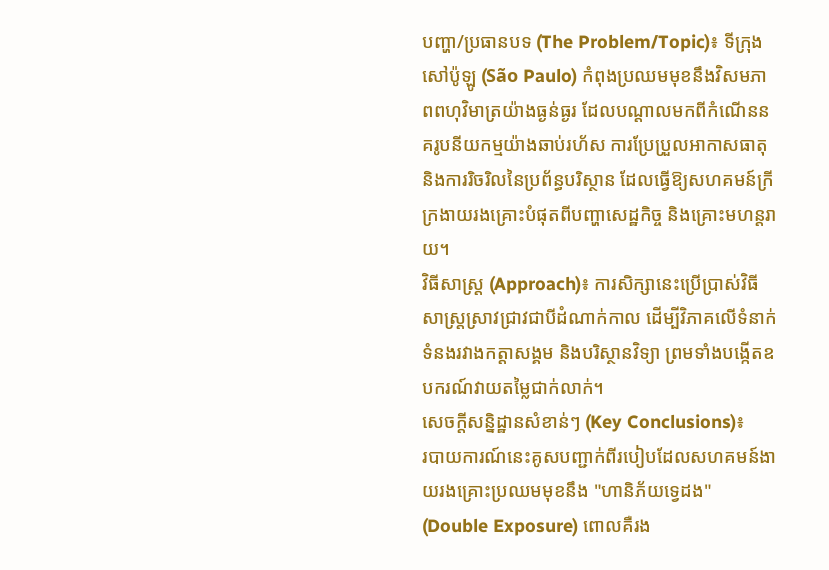បញ្ហា/ប្រធានបទ (The Problem/Topic)៖ ទីក្រុងសៅប៉ូឡូ (São Paulo) កំពុងប្រឈមមុខនឹងវិសមភាពពហុវិមាត្រយ៉ាងធ្ងន់ធ្ងរ ដែលបណ្តាលមកពីកំណើននគរូបនីយកម្មយ៉ាងឆាប់រហ័ស ការប្រែប្រួលអាកាសធាតុ និងការរិចរិលនៃប្រព័ន្ធបរិស្ថាន ដែលធ្វើឱ្យសហគមន៍ក្រីក្រងាយរងគ្រោះបំផុតពីបញ្ហាសេដ្ឋកិច្ច និងគ្រោះមហន្តរាយ។
វិធីសាស្ត្រ (Approach)៖ ការសិក្សានេះប្រើប្រាស់វិធីសាស្ត្រស្រាវជ្រាវជាបីដំណាក់កាល ដើម្បីវិភាគលើទំនាក់ទំនងរវាងកត្តាសង្គម និងបរិស្ថានវិទ្យា ព្រមទាំងបង្កើតឧបករណ៍វាយតម្លៃជាក់លាក់។
សេចក្តីសន្និដ្ឋានសំខាន់ៗ (Key Conclusions)៖
របាយការណ៍នេះគូសបញ្ជាក់ពីរបៀបដែលសហគមន៍ងាយរងគ្រោះប្រឈមមុខនឹង "ហានិភ័យទ្វេដង" (Double Exposure) ពោលគឺរង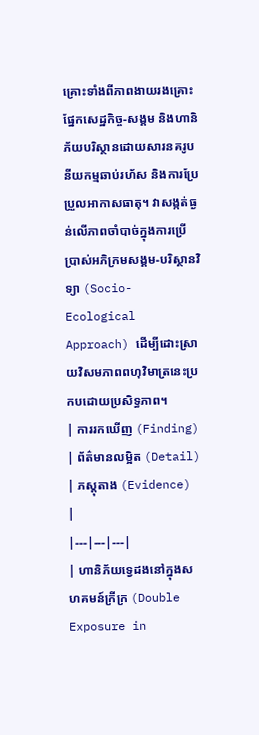គ្រោះទាំងពីភាពងាយរងគ្រោះផ្នែកសេដ្ឋកិច្ច-សង្គម និងហានិភ័យបរិស្ថានដោយសារនគរូបនីយកម្មឆាប់រហ័ស និងការប្រែប្រួលអាកាសធាតុ។ វាសង្កត់ធ្ងន់លើភាពចាំបាច់ក្នុងការប្រើប្រាស់អភិក្រមសង្គម-បរិស្ថានវិទ្យា (Socio-Ecological Approach) ដើម្បីដោះស្រាយវិសមភាពពហុវិមាត្រនេះប្រកបដោយប្រសិទ្ធភាព។
| ការរកឃើញ (Finding) | ព័ត៌មានលម្អិត (Detail) | ភស្តុតាង (Evidence) |
|---|---|---|
| ហានិភ័យទ្វេដងនៅក្នុងសហគមន៍ក្រីក្រ (Double Exposure in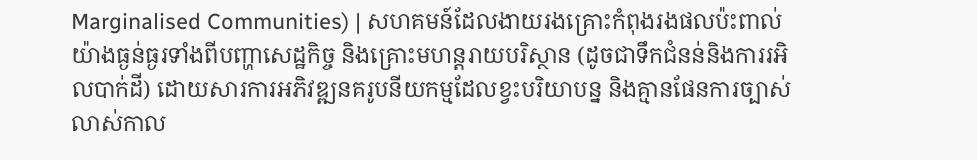Marginalised Communities) | សហគមន៍ដែលងាយរងគ្រោះកំពុងរងផលប៉ះពាល់យ៉ាងធ្ងន់ធ្ងរទាំងពីបញ្ហាសេដ្ឋកិច្ច និងគ្រោះមហន្តរាយបរិស្ថាន (ដូចជាទឹកជំនន់និងការរអិលបាក់ដី) ដោយសារការអភិវឌ្ឍនគរូបនីយកម្មដែលខ្វះបរិយាបន្ន និងគ្មានផែនការច្បាស់លាស់កាល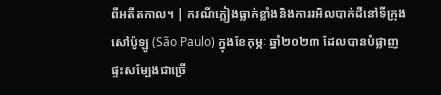ពីអតីតកាល។ | ករណីភ្លៀងធ្លាក់ខ្លាំងនិងការរអិលបាក់ដីនៅទីក្រុងសៅប៉ូឡូ (São Paulo) ក្នុងខែកុម្ភៈ ឆ្នាំ២០២៣ ដែលបានបំផ្លាញផ្ទះសម្បែងជាច្រើ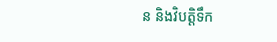ន និងវិបត្តិទឹក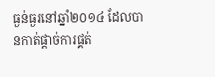ធ្ងន់ធ្ងរនៅឆ្នាំ២០១៤ ដែលបានកាត់ផ្តាច់ការផ្គត់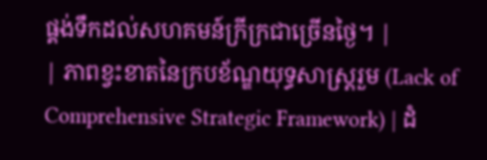ផ្គង់ទឹកដល់សហគមន៍ក្រីក្រជាច្រើនថ្ងៃ។ |
| ភាពខ្វះខាតនៃក្របខ័ណ្ឌយុទ្ធសាស្ត្ររួម (Lack of Comprehensive Strategic Framework) | ដំ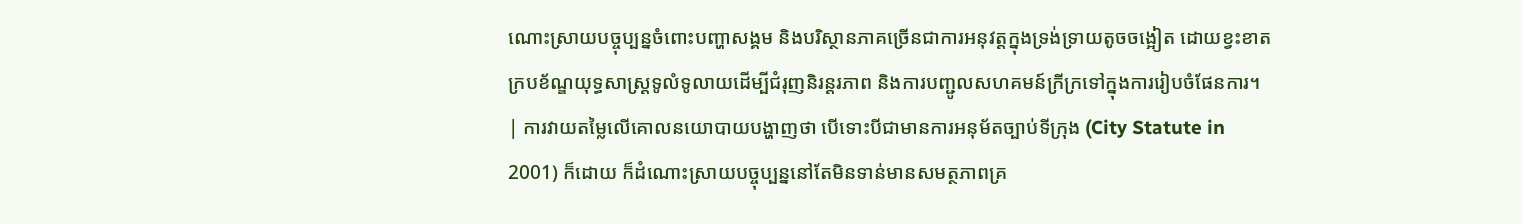ណោះស្រាយបច្ចុប្បន្នចំពោះបញ្ហាសង្គម និងបរិស្ថានភាគច្រើនជាការអនុវត្តក្នុងទ្រង់ទ្រាយតូចចង្អៀត ដោយខ្វះខាតក្របខ័ណ្ឌយុទ្ធសាស្ត្រទូលំទូលាយដើម្បីជំរុញនិរន្តរភាព និងការបញ្ជូលសហគមន៍ក្រីក្រទៅក្នុងការរៀបចំផែនការ។ | ការវាយតម្លៃលើគោលនយោបាយបង្ហាញថា បើទោះបីជាមានការអនុម័តច្បាប់ទីក្រុង (City Statute in 2001) ក៏ដោយ ក៏ដំណោះស្រាយបច្ចុប្បន្ននៅតែមិនទាន់មានសមត្ថភាពគ្រ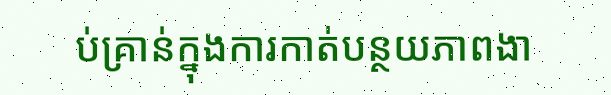ប់គ្រាន់ក្នុងការកាត់បន្ថយភាពងា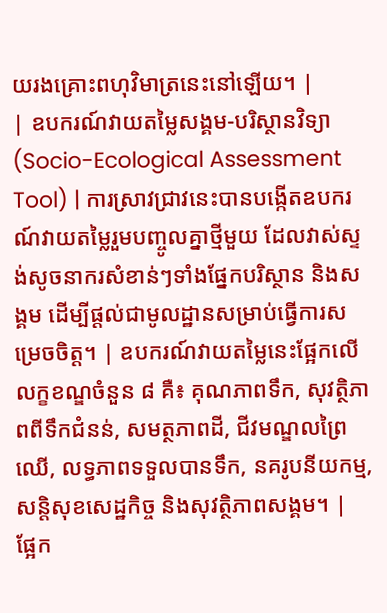យរងគ្រោះពហុវិមាត្រនេះនៅឡើយ។ |
| ឧបករណ៍វាយតម្លៃសង្គម-បរិស្ថានវិទ្យា (Socio-Ecological Assessment Tool) | ការស្រាវជ្រាវនេះបានបង្កើតឧបករណ៍វាយតម្លៃរួមបញ្ចូលគ្នាថ្មីមួយ ដែលវាស់ស្ទង់សូចនាករសំខាន់ៗទាំងផ្នែកបរិស្ថាន និងសង្គម ដើម្បីផ្តល់ជាមូលដ្ឋានសម្រាប់ធ្វើការសម្រេចចិត្ត។ | ឧបករណ៍វាយតម្លៃនេះផ្អែកលើលក្ខខណ្ឌចំនួន ៨ គឺ៖ គុណភាពទឹក, សុវត្ថិភាពពីទឹកជំនន់, សមត្ថភាពដី, ជីវមណ្ឌលព្រៃឈើ, លទ្ធភាពទទួលបានទឹក, នគរូបនីយកម្ម, សន្តិសុខសេដ្ឋកិច្ច និងសុវត្ថិភាពសង្គម។ |
ផ្អែក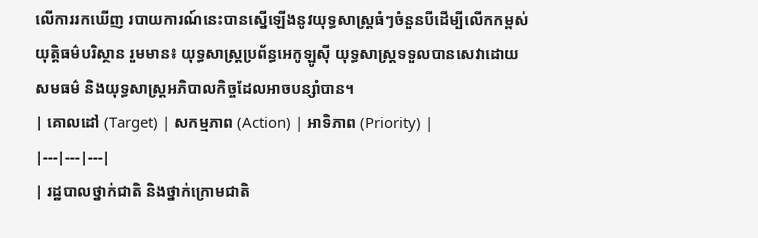លើការរកឃើញ របាយការណ៍នេះបានស្នើឡើងនូវយុទ្ធសាស្ត្រធំៗចំនួនបីដើម្បីលើកកម្ពស់យុត្តិធម៌បរិស្ថាន រួមមាន៖ យុទ្ធសាស្ត្រប្រព័ន្ធអេកូឡូស៊ី យុទ្ធសាស្ត្រទទួលបានសេវាដោយសមធម៌ និងយុទ្ធសាស្ត្រអភិបាលកិច្ចដែលអាចបន្សាំបាន។
| គោលដៅ (Target) | សកម្មភាព (Action) | អាទិភាព (Priority) |
|---|---|---|
| រដ្ឋបាលថ្នាក់ជាតិ និងថ្នាក់ក្រោមជាតិ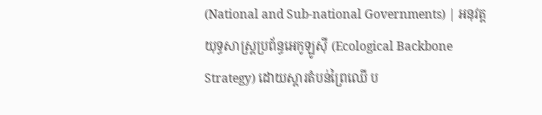(National and Sub-national Governments) | អនុវត្តយុទ្ធសាស្ត្រប្រព័ន្ធអេកូឡូស៊ី (Ecological Backbone Strategy) ដោយស្តារតំបន់ព្រៃឈើ ប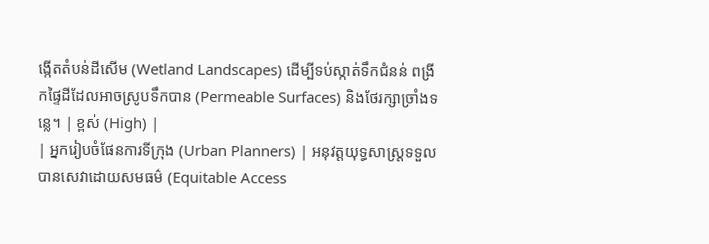ង្កើតតំបន់ដីសើម (Wetland Landscapes) ដើម្បីទប់ស្កាត់ទឹកជំនន់ ពង្រីកផ្ទៃដីដែលអាចស្រូបទឹកបាន (Permeable Surfaces) និងថែរក្សាច្រាំងទន្លេ។ | ខ្ពស់ (High) |
| អ្នករៀបចំផែនការទីក្រុង (Urban Planners) | អនុវត្តយុទ្ធសាស្ត្រទទួលបានសេវាដោយសមធម៌ (Equitable Access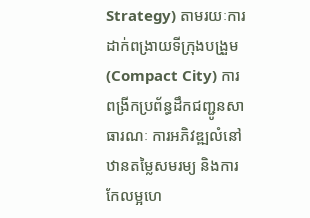Strategy) តាមរយៈការដាក់ពង្រាយទីក្រុងបង្រួម (Compact City) ការពង្រីកប្រព័ន្ធដឹកជញ្ជូនសាធារណៈ ការអភិវឌ្ឍលំនៅឋានតម្លៃសមរម្យ និងការកែលម្អហេ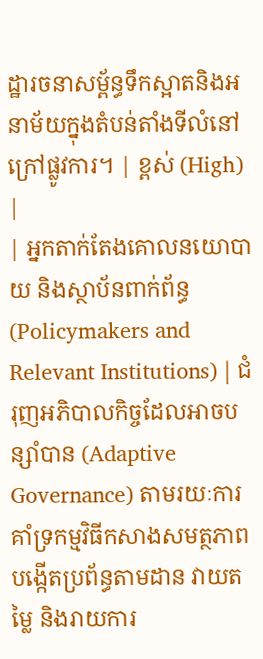ដ្ឋារចនាសម្ព័ន្ធទឹកស្អាតនិងអនាម័យក្នុងតំបន់តាំងទីលំនៅក្រៅផ្លូវការ។ | ខ្ពស់ (High) |
| អ្នកតាក់តែងគោលនយោបាយ និងស្ថាប័នពាក់ព័ន្ធ (Policymakers and Relevant Institutions) | ជំរុញអភិបាលកិច្ចដែលអាចបន្សាំបាន (Adaptive Governance) តាមរយៈការគាំទ្រកម្មវិធីកសាងសមត្ថភាព បង្កើតប្រព័ន្ធតាមដាន វាយតម្លៃ និងរាយការ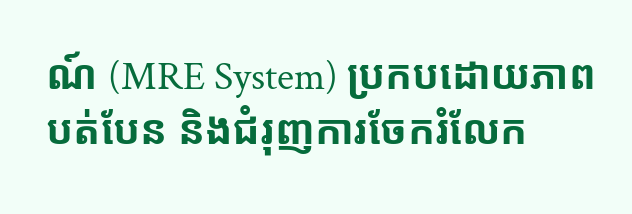ណ៍ (MRE System) ប្រកបដោយភាពបត់បែន និងជំរុញការចែករំលែក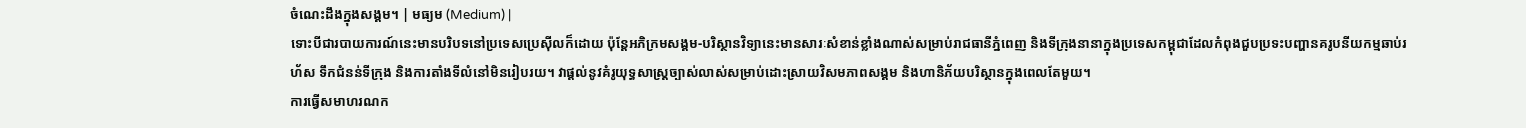ចំណេះដឹងក្នុងសង្គម។ | មធ្យម (Medium) |
ទោះបីជារបាយការណ៍នេះមានបរិបទនៅប្រទេសប្រេស៊ីលក៏ដោយ ប៉ុន្តែអភិក្រមសង្គម-បរិស្ថានវិទ្យានេះមានសារៈសំខាន់ខ្លាំងណាស់សម្រាប់រាជធានីភ្នំពេញ និងទីក្រុងនានាក្នុងប្រទេសកម្ពុជាដែលកំពុងជួបប្រទះបញ្ហានគរូបនីយកម្មឆាប់រហ័ស ទឹកជំនន់ទីក្រុង និងការតាំងទីលំនៅមិនរៀបរយ។ វាផ្តល់នូវគំរូយុទ្ធសាស្ត្រច្បាស់លាស់សម្រាប់ដោះស្រាយវិសមភាពសង្គម និងហានិភ័យបរិស្ថានក្នុងពេលតែមួយ។
ការធ្វើសមាហរណក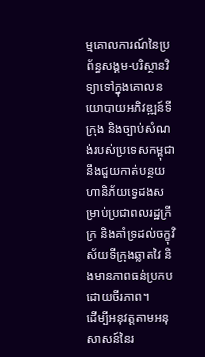ម្មគោលការណ៍នៃប្រព័ន្ធសង្គម-បរិស្ថានវិទ្យាទៅក្នុងគោលនយោបាយអភិវឌ្ឍន៍ទីក្រុង និងច្បាប់សំណង់របស់ប្រទេសកម្ពុជា នឹងជួយកាត់បន្ថយហានិភ័យទ្វេដងសម្រាប់ប្រជាពលរដ្ឋក្រីក្រ និងគាំទ្រដល់ចក្ខុវិស័យទីក្រុងឆ្លាតវៃ និងមានភាពធន់ប្រកបដោយចីរភាព។
ដើម្បីអនុវត្តតាមអនុសាសន៍នៃរ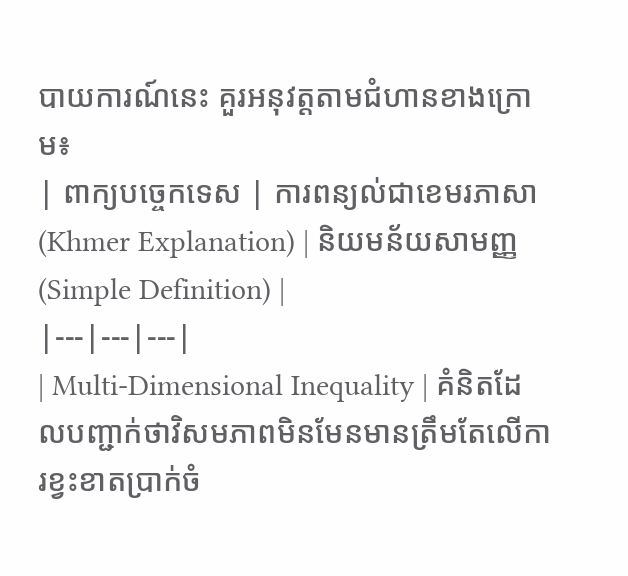បាយការណ៍នេះ គួរអនុវត្តតាមជំហានខាងក្រោម៖
| ពាក្យបច្ចេកទេស | ការពន្យល់ជាខេមរភាសា (Khmer Explanation) | និយមន័យសាមញ្ញ (Simple Definition) |
|---|---|---|
| Multi-Dimensional Inequality | គំនិតដែលបញ្ជាក់ថាវិសមភាពមិនមែនមានត្រឹមតែលើការខ្វះខាតប្រាក់ចំ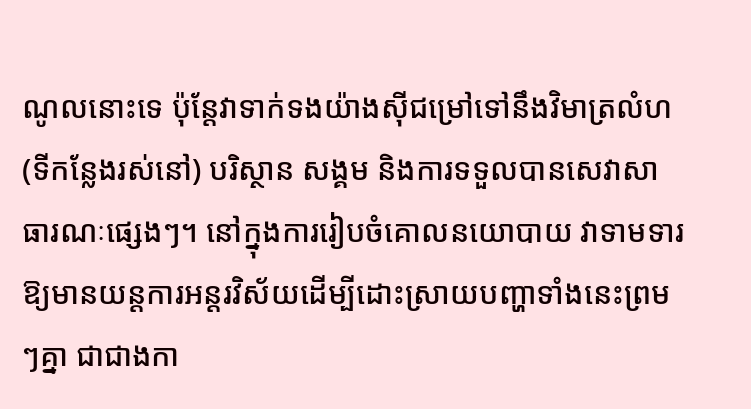ណូលនោះទេ ប៉ុន្តែវាទាក់ទងយ៉ាងស៊ីជម្រៅទៅនឹងវិមាត្រលំហ (ទីកន្លែងរស់នៅ) បរិស្ថាន សង្គម និងការទទួលបានសេវាសាធារណៈផ្សេងៗ។ នៅក្នុងការរៀបចំគោលនយោបាយ វាទាមទារឱ្យមានយន្តការអន្តរវិស័យដើម្បីដោះស្រាយបញ្ហាទាំងនេះព្រមៗគ្នា ជាជាងកា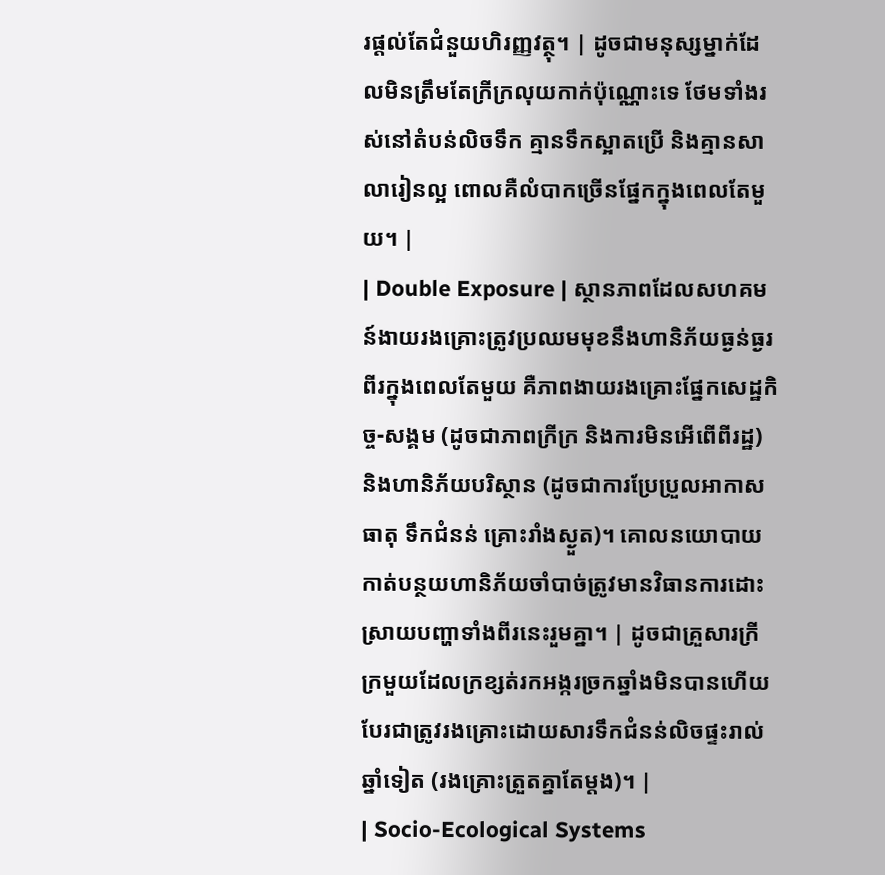រផ្តល់តែជំនួយហិរញ្ញវត្ថុ។ | ដូចជាមនុស្សម្នាក់ដែលមិនត្រឹមតែក្រីក្រលុយកាក់ប៉ុណ្ណោះទេ ថែមទាំងរស់នៅតំបន់លិចទឹក គ្មានទឹកស្អាតប្រើ និងគ្មានសាលារៀនល្អ ពោលគឺលំបាកច្រើនផ្នែកក្នុងពេលតែមួយ។ |
| Double Exposure | ស្ថានភាពដែលសហគមន៍ងាយរងគ្រោះត្រូវប្រឈមមុខនឹងហានិភ័យធ្ងន់ធ្ងរពីរក្នុងពេលតែមួយ គឺភាពងាយរងគ្រោះផ្នែកសេដ្ឋកិច្ច-សង្គម (ដូចជាភាពក្រីក្រ និងការមិនអើពើពីរដ្ឋ) និងហានិភ័យបរិស្ថាន (ដូចជាការប្រែប្រួលអាកាសធាតុ ទឹកជំនន់ គ្រោះរាំងស្ងួត)។ គោលនយោបាយកាត់បន្ថយហានិភ័យចាំបាច់ត្រូវមានវិធានការដោះស្រាយបញ្ហាទាំងពីរនេះរួមគ្នា។ | ដូចជាគ្រួសារក្រីក្រមួយដែលក្រខ្សត់រកអង្ករច្រកឆ្នាំងមិនបានហើយ បែរជាត្រូវរងគ្រោះដោយសារទឹកជំនន់លិចផ្ទះរាល់ឆ្នាំទៀត (រងគ្រោះត្រួតគ្នាតែម្តង)។ |
| Socio-Ecological Systems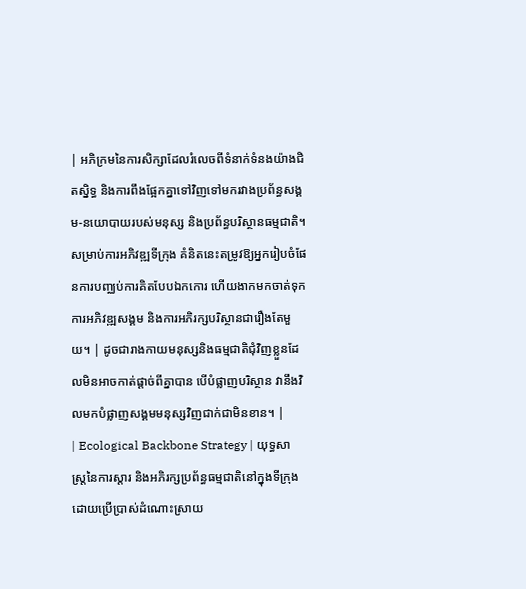| អភិក្រមនៃការសិក្សាដែលរំលេចពីទំនាក់ទំនងយ៉ាងជិតស្និទ្ធ និងការពឹងផ្អែកគ្នាទៅវិញទៅមករវាងប្រព័ន្ធសង្គម-នយោបាយរបស់មនុស្ស និងប្រព័ន្ធបរិស្ថានធម្មជាតិ។ សម្រាប់ការអភិវឌ្ឍទីក្រុង គំនិតនេះតម្រូវឱ្យអ្នករៀបចំផែនការបញ្ឈប់ការគិតបែបឯកកោរ ហើយងាកមកចាត់ទុកការអភិវឌ្ឍសង្គម និងការអភិរក្សបរិស្ថានជារឿងតែមួយ។ | ដូចជារាងកាយមនុស្សនិងធម្មជាតិជុំវិញខ្លួនដែលមិនអាចកាត់ផ្តាច់ពីគ្នាបាន បើបំផ្លាញបរិស្ថាន វានឹងវិលមកបំផ្លាញសង្គមមនុស្សវិញជាក់ជាមិនខាន។ |
| Ecological Backbone Strategy | យុទ្ធសាស្ត្រនៃការស្តារ និងអភិរក្សប្រព័ន្ធធម្មជាតិនៅក្នុងទីក្រុង ដោយប្រើប្រាស់ដំណោះស្រាយ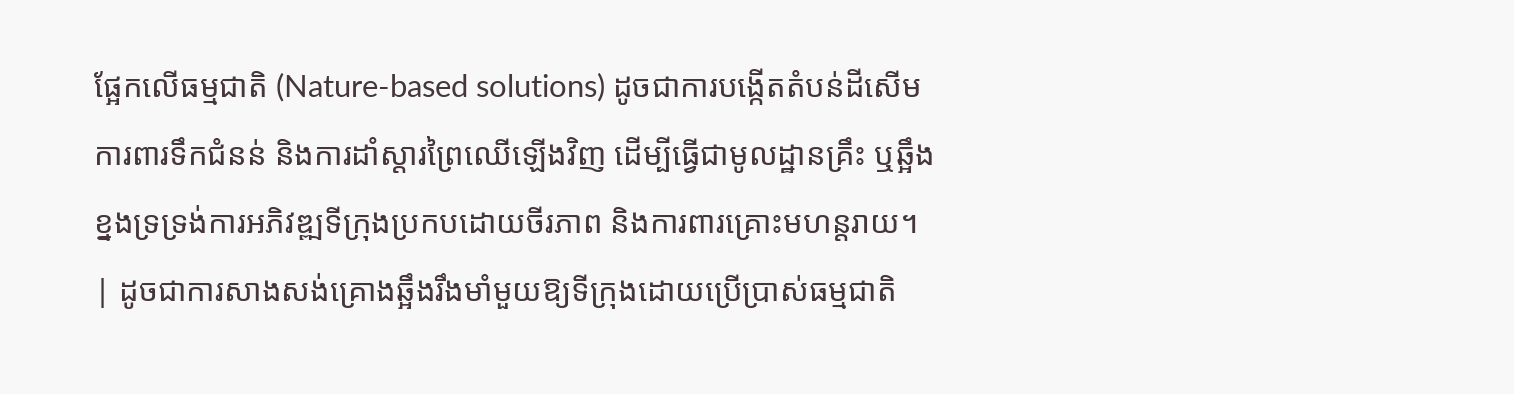ផ្អែកលើធម្មជាតិ (Nature-based solutions) ដូចជាការបង្កើតតំបន់ដីសើមការពារទឹកជំនន់ និងការដាំស្តារព្រៃឈើឡើងវិញ ដើម្បីធ្វើជាមូលដ្ឋានគ្រឹះ ឬឆ្អឹងខ្នងទ្រទ្រង់ការអភិវឌ្ឍទីក្រុងប្រកបដោយចីរភាព និងការពារគ្រោះមហន្តរាយ។ | ដូចជាការសាងសង់គ្រោងឆ្អឹងរឹងមាំមួយឱ្យទីក្រុងដោយប្រើប្រាស់ធម្មជាតិ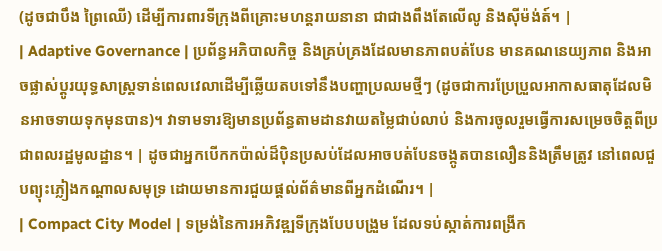(ដូចជាបឹង ព្រៃឈើ) ដើម្បីការពារទីក្រុងពីគ្រោះមហន្តរាយនានា ជាជាងពឹងតែលើលូ និងស៊ីម៉ង់ត៍។ |
| Adaptive Governance | ប្រព័ន្ធអភិបាលកិច្ច និងគ្រប់គ្រងដែលមានភាពបត់បែន មានគណនេយ្យភាព និងអាចផ្លាស់ប្តូរយុទ្ធសាស្ត្រទាន់ពេលវេលាដើម្បីឆ្លើយតបទៅនឹងបញ្ហាប្រឈមថ្មីៗ (ដូចជាការប្រែប្រួលអាកាសធាតុដែលមិនអាចទាយទុកមុនបាន)។ វាទាមទារឱ្យមានប្រព័ន្ធតាមដានវាយតម្លៃជាប់លាប់ និងការចូលរួមធ្វើការសម្រេចចិត្តពីប្រជាពលរដ្ឋមូលដ្ឋាន។ | ដូចជាអ្នកបើកកប៉ាល់ដ៏ប៉ិនប្រសប់ដែលអាចបត់បែនចង្កូតបានលឿននិងត្រឹមត្រូវ នៅពេលជួបព្យុះភ្លៀងកណ្តាលសមុទ្រ ដោយមានការជួយផ្តល់ព័ត៌មានពីអ្នកដំណើរ។ |
| Compact City Model | ទម្រង់នៃការអភិវឌ្ឍទីក្រុងបែបបង្រួម ដែលទប់ស្កាត់ការពង្រីក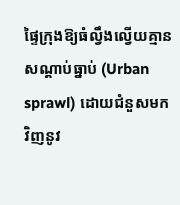ផ្ទៃក្រុងឱ្យធំល្វឹងល្វើយគ្មានសណ្តាប់ធ្នាប់ (Urban sprawl) ដោយជំនួសមកវិញនូវ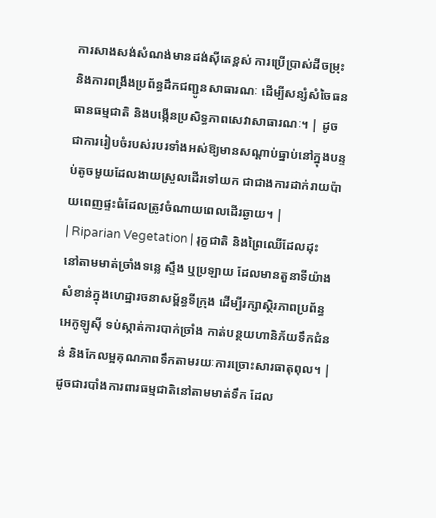ការសាងសង់សំណង់មានដង់ស៊ីតេខ្ពស់ ការប្រើប្រាស់ដីចម្រុះ និងការពង្រឹងប្រព័ន្ធដឹកជញ្ជូនសាធារណៈ ដើម្បីសន្សំសំចៃធនធានធម្មជាតិ និងបង្កើនប្រសិទ្ធភាពសេវាសាធារណៈ។ | ដូចជាការរៀបចំរបស់របរទាំងអស់ឱ្យមានសណ្តាប់ធ្នាប់នៅក្នុងបន្ទប់តូចមួយដែលងាយស្រួលដើរទៅយក ជាជាងការដាក់រាយប៉ាយពេញផ្ទះធំដែលត្រូវចំណាយពេលដើរឆ្ងាយ។ |
| Riparian Vegetation | រុក្ខជាតិ និងព្រៃឈើដែលដុះនៅតាមមាត់ច្រាំងទន្លេ ស្ទឹង ឬប្រឡាយ ដែលមានតួនាទីយ៉ាងសំខាន់ក្នុងហេដ្ឋារចនាសម្ព័ន្ធទីក្រុង ដើម្បីរក្សាស្ថិរភាពប្រព័ន្ធអេកូឡូស៊ី ទប់ស្កាត់ការបាក់ច្រាំង កាត់បន្ថយហានិភ័យទឹកជំនន់ និងកែលម្អគុណភាពទឹកតាមរយៈការច្រោះសារធាតុពុល។ | ដូចជារបាំងការពារធម្មជាតិនៅតាមមាត់ទឹក ដែល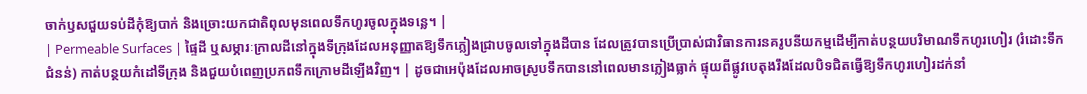ចាក់ឫសជួយទប់ដីកុំឱ្យបាក់ និងច្រោះយកជាតិពុលមុនពេលទឹកហូរចូលក្នុងទន្លេ។ |
| Permeable Surfaces | ផ្ទៃដី ឬសម្ភារៈក្រាលដីនៅក្នុងទីក្រុងដែលអនុញ្ញាតឱ្យទឹកភ្លៀងជ្រាបចូលទៅក្នុងដីបាន ដែលត្រូវបានប្រើប្រាស់ជាវិធានការនគរូបនីយកម្មដើម្បីកាត់បន្ថយបរិមាណទឹកហូរហៀរ (រំដោះទឹកជំនន់) កាត់បន្ថយកំដៅទីក្រុង និងជួយបំពេញប្រភពទឹកក្រោមដីឡើងវិញ។ | ដូចជាអេប៉ុងដែលអាចស្រូបទឹកបាននៅពេលមានភ្លៀងធ្លាក់ ផ្ទុយពីផ្លូវបេតុងរឹងដែលបិទជិតធ្វើឱ្យទឹកហូរហៀរដក់នាំ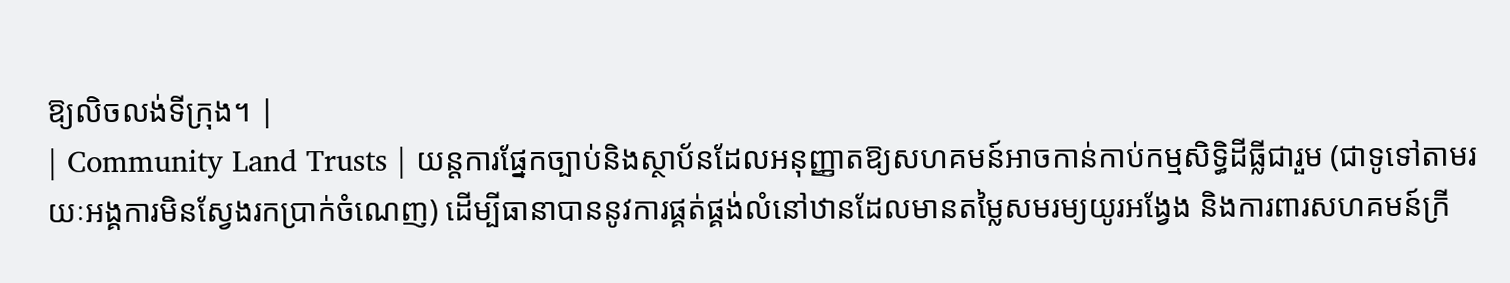ឱ្យលិចលង់ទីក្រុង។ |
| Community Land Trusts | យន្តការផ្នែកច្បាប់និងស្ថាប័នដែលអនុញ្ញាតឱ្យសហគមន៍អាចកាន់កាប់កម្មសិទ្ធិដីធ្លីជារួម (ជាទូទៅតាមរយៈអង្គការមិនស្វែងរកប្រាក់ចំណេញ) ដើម្បីធានាបាននូវការផ្គត់ផ្គង់លំនៅឋានដែលមានតម្លៃសមរម្យយូរអង្វែង និងការពារសហគមន៍ក្រី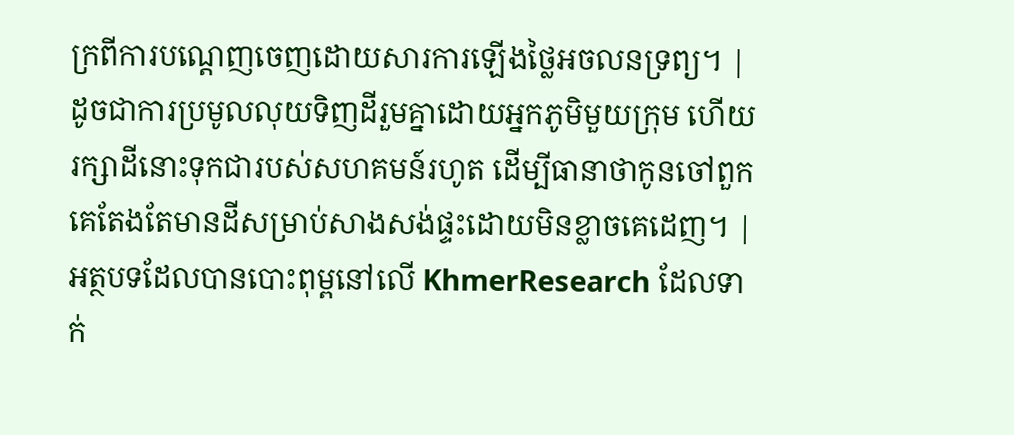ក្រពីការបណ្តេញចេញដោយសារការឡើងថ្លៃអចលនទ្រព្យ។ | ដូចជាការប្រមូលលុយទិញដីរួមគ្នាដោយអ្នកភូមិមួយក្រុម ហើយរក្សាដីនោះទុកជារបស់សហគមន៍រហូត ដើម្បីធានាថាកូនចៅពួកគេតែងតែមានដីសម្រាប់សាងសង់ផ្ទះដោយមិនខ្លាចគេដេញ។ |
អត្ថបទដែលបានបោះពុម្ពនៅលើ KhmerResearch ដែលទាក់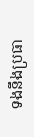ទងនឹងប្រធា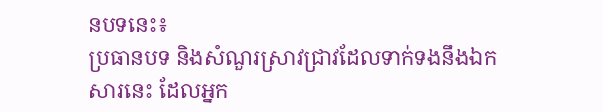នបទនេះ៖
ប្រធានបទ និងសំណួរស្រាវជ្រាវដែលទាក់ទងនឹងឯកសារនេះ ដែលអ្នក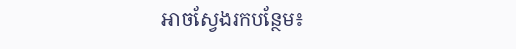អាចស្វែងរកបន្ថែម៖